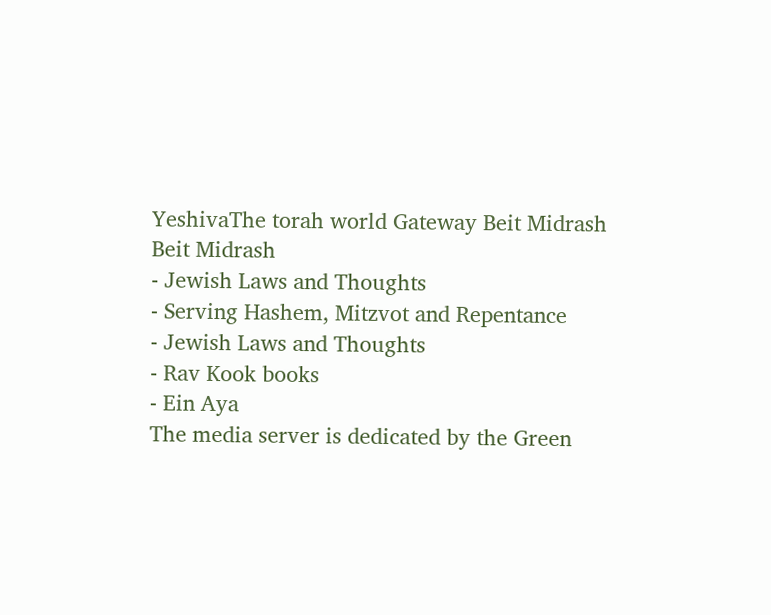YeshivaThe torah world Gateway Beit Midrash
Beit Midrash
- Jewish Laws and Thoughts
- Serving Hashem, Mitzvot and Repentance
- Jewish Laws and Thoughts
- Rav Kook books
- Ein Aya
The media server is dedicated by the Green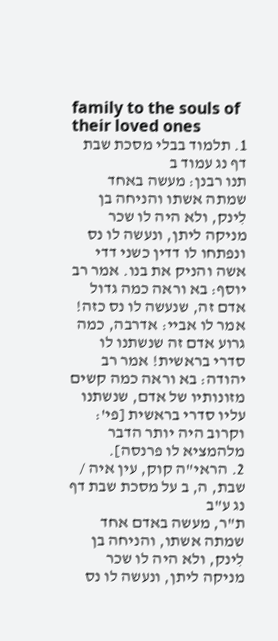family to the souls of their loved ones
1. תלמוד בבלי מסכת שבת דף נג עמוד ב
תנו רבנן: מעשה באחד שמתה אשתו והניחה בן לִינק, ולא היה לו שכר מניקה ליתן, ונעשה לו נס ונפתחו לו דדין כשני דדי אשה והניק את בנו. אמר רב יוסף: בא וראה כמה גדול אדם זה, שנעשה לו נס כזה! אמר לו אביי: אדרבה, כמה גרוע אדם זה שנשתנו לו סדרי בראשית! אמר רב יהודה: בא וראה כמה קשים מזונותיו של אדם, שנשתנו עליו סדרי בראשית [פי': וקרוב היה יותר הדבר מלהמציא לו פרנסה].
2. הראי"ה קוק, עין איה / שבת, ה, ב על מסכת שבת דף נג ע"ב
ת"ר, מעשה באדם אחד שמתה אשתו, והניחה בן לִינק, ולא היה לו שכר מניקה ליתן, ונעשה לו נס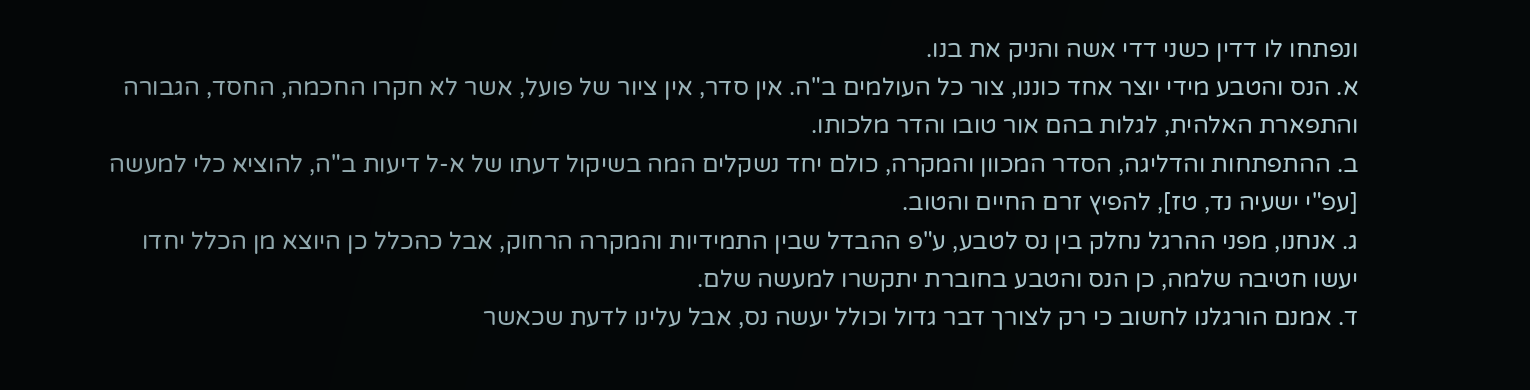ונפתחו לו דדין כשני דדי אשה והניק את בנו.
א. הנס והטבע מידי יוצר אחד כוננו, צור כל העולמים ב"ה. אין סדר, אין ציור של פועל, אשר לא חקרו החכמה, החסד, הגבורה והתפארת האלהית, לגלות בהם אור טובו והדר מלכותו.
ב. ההתפתחות והדליגה, הסדר המכוון והמקרה, כולם יחד נשקלים המה בשיקול דעתו של א-ל דיעות ב"ה, להוציא כלי למעשה [עפ"י ישעיה נד, טז], להפיץ זרם החיים והטוב.
ג. אנחנו, מפני ההרגל נחלק בין נס לטבע, ע"פ ההבדל שבין התמידיות והמקרה הרחוק, אבל כהכלל כן היוצא מן הכלל יחדו יעשו חטיבה שלמה, כן הנס והטבע בחוברת יתקשרו למעשה שלם.
ד. אמנם הורגלנו לחשוב כי רק לצורך דבר גדול וכולל יעשה נס, אבל עלינו לדעת שכאשר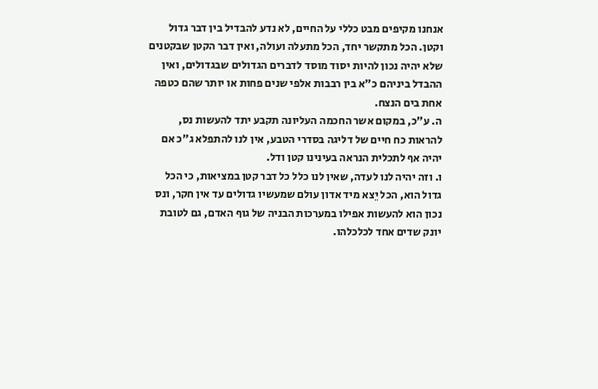אנחנו מקיפים מבט כללי על החיים, לא נדע להבדיל בין דבר גדול וקטן. הכל מתקשר יחד, הכל מתעלה ועולה, ואין דבר הקטן שבקטנים שלא יהיה נכון להיות יסוד מוסד לדברים הגדולים שבגדולים, ואין ההבדל ביניהם כ"א בין רבבות אלפי שנים פחות או יותר שהם כטפה אחת בים הנצח.
ה. ע"כ, במקום אשר החכמה העליונה תקבע יתד להעשות נס, להראות כח חיים של דליגה בסדרי הטבע, אין לנו להתפלא ג"כ אם יהיה אף לתכלית הנראה בעינינו קטן ודל.
ו. וזה יהיה לנו לעדה, שאין לנו כלל כל דבר קטן במציאות, כי הכל גדול הוא, הכל יֵצא מיד אדון עולם שמעשיו גדולים עד אין חקר, ונס נכון הוא להעשות אפילו במערכות הבניה של גוף האדם, גם לטובת יונק שדים אחד לכלכלהו.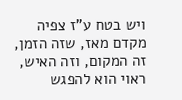ויש בטח ע"ז צפיה מקדם מאז, שזה הזמן, זה המקום, וזה האיש, ראוי הוא להפגש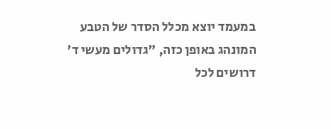במעמד יוצא מכלל הסדר של הטבע המונהג באופן כזה, "גדולים מעשי ד' דרושים לכל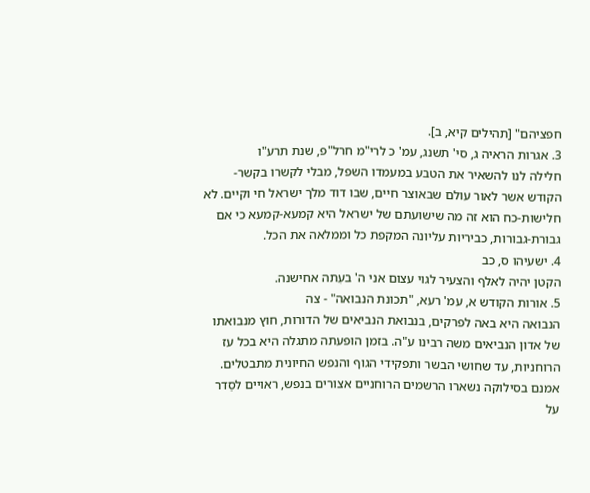חפציהם" [תהילים קיא, ב].
3. אגרות הראיה ג, סי' תשנג, עמ' כ לרי"מ חרל"פ, שנת תרע"ו
חלילה לנו להשאיר את הטבע במעמדו השפל, מבלי לקשרו בקשר-הקודש אשר לאור עולם שבאוצר חיים, שבו דוד מלך ישראל חי וקיים. לא חלישות-כח הוא זה מה שישועתם של ישראל היא קמעא-קמעא כי אם גבורת-גבורות, כביריות עליונה המקפת כל וממלאה את הכל.
4. ישעיהו ס, כב
הקטן יהיה לאלף והצעיר לגוי עצום אני ה' בעִתה אחישנה.
5. אורות הקודש א, עמ' רעא, "תכונת הנבואה" - צה
הנבואה היא באה לפרקים, בנבואת הנביאים של הדורות, חוץ מנבואתו של אדון הנביאים משה רבינו ע"ה. בזמן הופעתה מתגלה היא בכל עז הרוחניות, עד שחושי הבשר ותפקידי הגוף והנפש החיונית מתבטלים. אמנם בסילוקה נשארו הרשמים הרוחניים אצורים בנפש, ראויים לסַדר על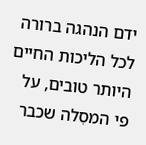ידם הנהגה ברורה לכל הליכות החיים היותר טובים, על פי המסִלה שכבר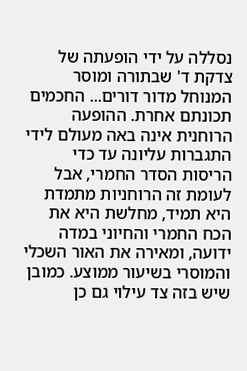נסללה על ידי הופעתה של צדקת ד' שבתורה ומוסר המנוחל מדור דורים... החכמים תכונתם אחרת. ההופעה הרוחנית אינה באה מעולם לידי התגברות עליונה עד כדי הריסות הסדר החמרי, אבל לעומת זה הרוחניות מתמדת היא תמיד, מחלשת היא את הכח החמרי והחיוני במדה ידועה, ומאירה את האור השכלי והמוסרי בשיעור ממוצע. כמובן שיש בזה צד עילוי גם כן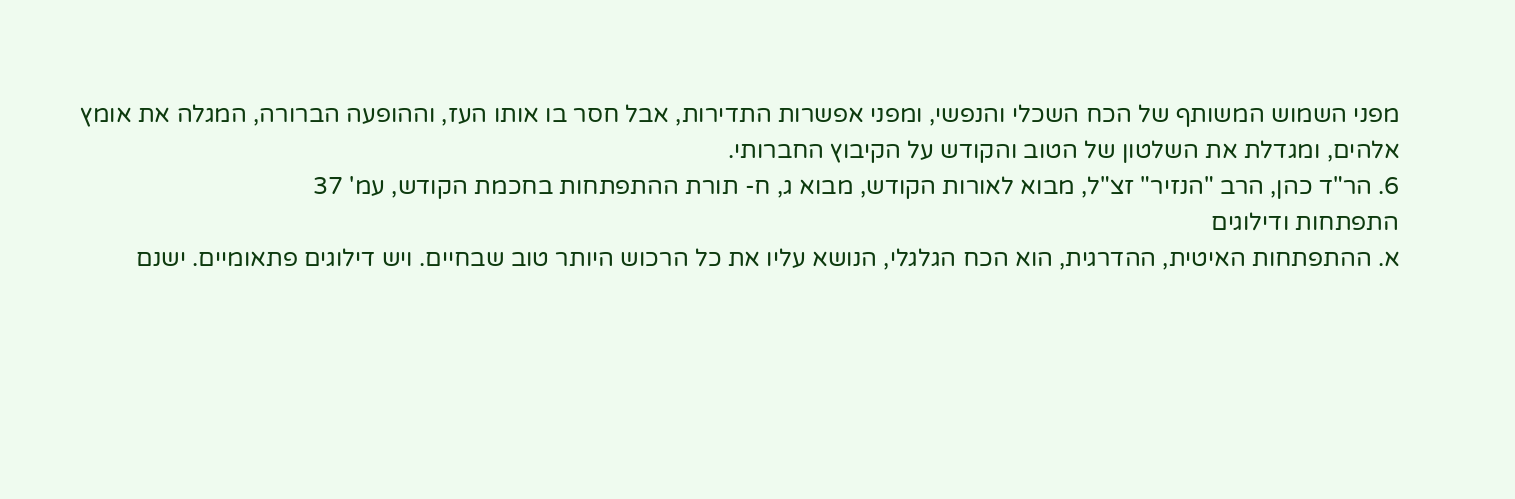מפני השמוש המשותף של הכח השכלי והנפשי, ומפני אפשרות התדירות, אבל חסר בו אותו העז, וההופעה הברורה, המגלה את אומץ אלהים, ומגדלת את השלטון של הטוב והקודש על הקיבוץ החברותי.
6. הר"ד כהן, הרב "הנזיר" זצ"ל, מבוא לאורות הקודש, מבוא ג, ח- תורת ההתפתחות בחכמת הקודש, עמ' 37
התפתחות ודילוגים
א. ההתפתחות האיטית, ההדרגית, הוא הכח הגלגלי, הנושא עליו את כל הרכוש היותר טוב שבחיים. ויש דילוגים פתאומיים. ישנם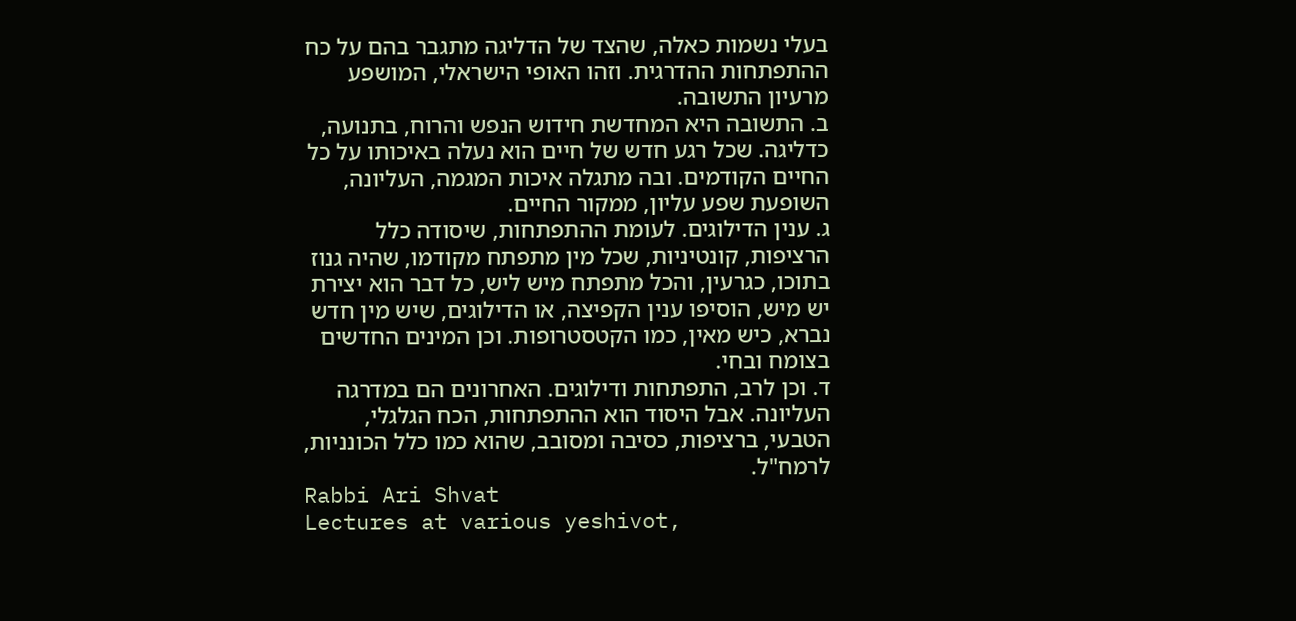בעלי נשמות כאלה, שהצד של הדליגה מתגבר בהם על כח ההתפתחות ההדרגית. וזהו האופי הישראלי, המושפע מרעיון התשובה.
ב. התשובה היא המחדשת חידוש הנפש והרוח, בתנועה, כדליגה. שכל רגע חדש של חיים הוא נעלה באיכותו על כל החיים הקודמים. ובה מתגלה איכות המגמה, העליונה, השופעת שפע עליון, ממקור החיים.
ג. ענין הדילוגים. לעומת ההתפתחות, שיסודה כלל הרציפות, קונטיניות, שכל מין מתפתח מקודמו, שהיה גנוז בתוכו, כגרעין, והכל מתפתח מיש ליש, כל דבר הוא יצירת יש מיש, הוסיפו ענין הקפיצה, או הדילוגים, שיש מין חדש נברא, כיש מאין, כמו הקטסטרופות. וכן המינים החדשים בצומח ובחי.
ד. וכן לרב, התפתחות ודילוגים. האחרונים הם במדרגה העליונה. אבל היסוד הוא ההתפתחות, הכח הגלגלי, הטבעי, ברציפות, כסיבה ומסובב, שהוא כמו כלל הכונניות, לרמח"ל.
Rabbi Ari Shvat
Lectures at various yeshivot,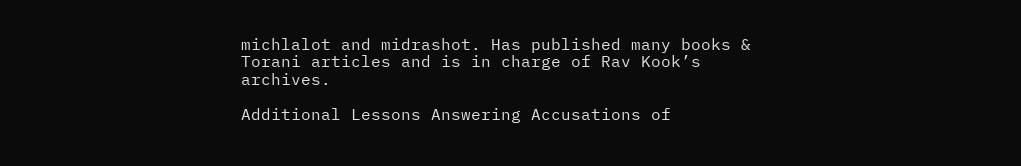michlalot and midrashot. Has published many books & Torani articles and is in charge of Rav Kook’s archives.

Additional Lessons Answering Accusations of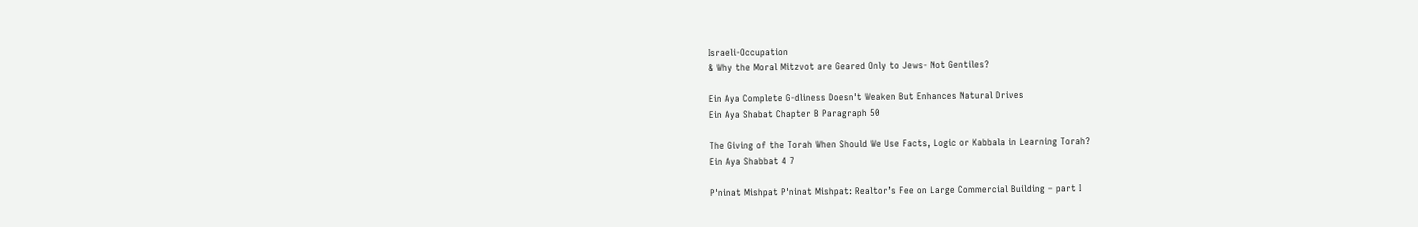Israeli-Occupation
& Why the Moral Mitzvot are Geared Only to Jews- Not Gentiles?

Ein Aya Complete G-dliness Doesn't Weaken But Enhances Natural Drives
Ein Aya Shabat Chapter B Paragraph 50

The Giving of the Torah When Should We Use Facts, Logic or Kabbala in Learning Torah?
Ein Aya Shabbat 4 7

P'ninat Mishpat P'ninat Mishpat: Realtor’s Fee on Large Commercial Building – part I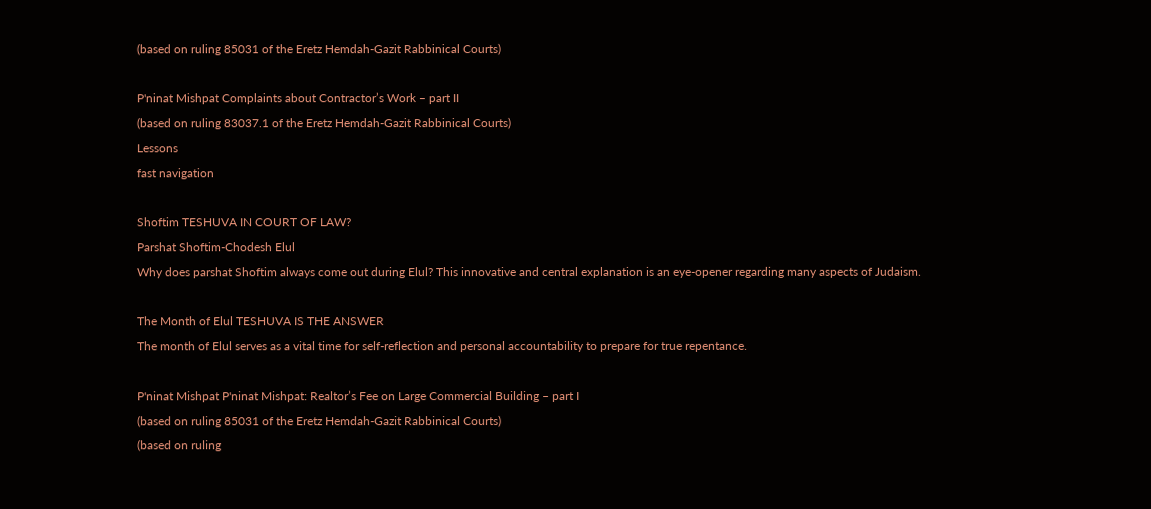(based on ruling 85031 of the Eretz Hemdah-Gazit Rabbinical Courts)

P'ninat Mishpat Complaints about Contractor’s Work – part II
(based on ruling 83037.1 of the Eretz Hemdah-Gazit Rabbinical Courts)
Lessons
fast navigation

Shoftim TESHUVA IN COURT OF LAW?
Parshat Shoftim-Chodesh Elul
Why does parshat Shoftim always come out during Elul? This innovative and central explanation is an eye-opener regarding many aspects of Judaism.

The Month of Elul TESHUVA IS THE ANSWER
The month of Elul serves as a vital time for self-reflection and personal accountability to prepare for true repentance.

P'ninat Mishpat P'ninat Mishpat: Realtor’s Fee on Large Commercial Building – part I
(based on ruling 85031 of the Eretz Hemdah-Gazit Rabbinical Courts)
(based on ruling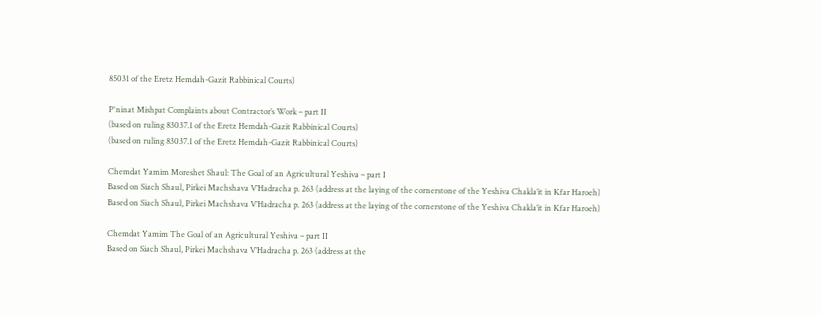85031 of the Eretz Hemdah-Gazit Rabbinical Courts)

P'ninat Mishpat Complaints about Contractor’s Work – part II
(based on ruling 83037.1 of the Eretz Hemdah-Gazit Rabbinical Courts)
(based on ruling 83037.1 of the Eretz Hemdah-Gazit Rabbinical Courts)

Chemdat Yamim Moreshet Shaul: The Goal of an Agricultural Yeshiva – part I
Based on Siach Shaul, Pirkei Machshava V’Hadracha p. 263 (address at the laying of the cornerstone of the Yeshiva Chakla’it in Kfar Haroeh)
Based on Siach Shaul, Pirkei Machshava V’Hadracha p. 263 (address at the laying of the cornerstone of the Yeshiva Chakla’it in Kfar Haroeh)

Chemdat Yamim The Goal of an Agricultural Yeshiva – part II
Based on Siach Shaul, Pirkei Machshava V’Hadracha p. 263 (address at the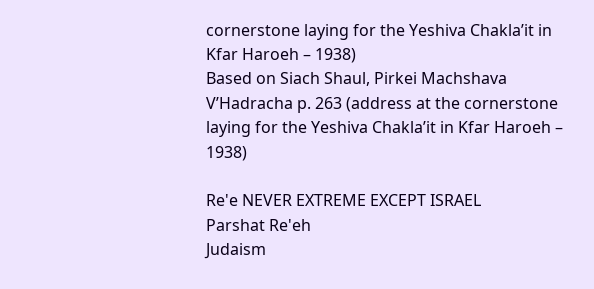cornerstone laying for the Yeshiva Chakla’it in Kfar Haroeh – 1938)
Based on Siach Shaul, Pirkei Machshava V’Hadracha p. 263 (address at the cornerstone laying for the Yeshiva Chakla’it in Kfar Haroeh – 1938)

Re'e NEVER EXTREME EXCEPT ISRAEL
Parshat Re'eh
Judaism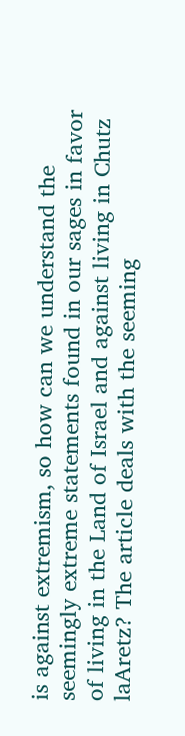is against extremism, so how can we understand the seemingly extreme statements found in our sages in favor of living in the Land of Israel and against living in Chutz laAretz? The article deals with the seeming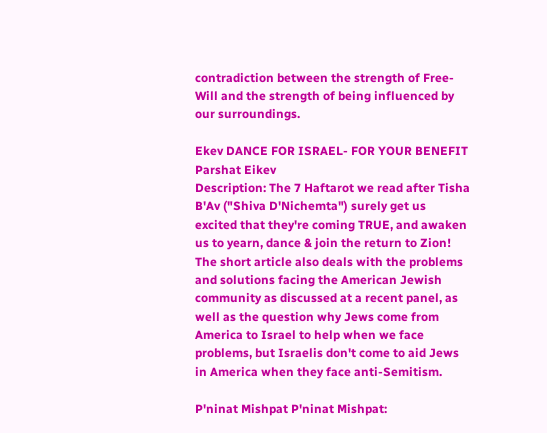contradiction between the strength of Free-Will and the strength of being influenced by our surroundings.

Ekev DANCE FOR ISRAEL- FOR YOUR BENEFIT
Parshat Eikev
Description: The 7 Haftarot we read after Tisha B'Av ("Shiva D'Nichemta") surely get us excited that they're coming TRUE, and awaken us to yearn, dance & join the return to Zion! The short article also deals with the problems and solutions facing the American Jewish community as discussed at a recent panel, as well as the question why Jews come from America to Israel to help when we face problems, but Israelis don't come to aid Jews in America when they face anti-Semitism.

P'ninat Mishpat P'ninat Mishpat: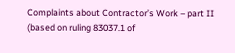Complaints about Contractor’s Work – part II
(based on ruling 83037.1 of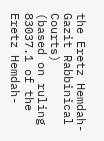the Eretz Hemdah-Gazit Rabbinical Courts)
(based on ruling 83037.1 of the Eretz Hemdah-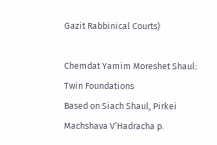Gazit Rabbinical Courts)

Chemdat Yamim Moreshet Shaul: Twin Foundations
Based on Siach Shaul, Pirkei Machshava V’Hadracha p.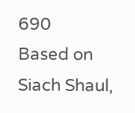690
Based on Siach Shaul,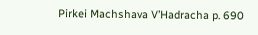Pirkei Machshava V’Hadracha p. 690